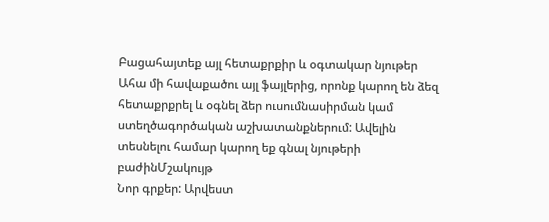Բացահայտեք այլ հետաքրքիր և օգտակար նյութեր
Ահա մի հավաքածու այլ ֆայլերից, որոնք կարող են ձեզ հետաքրքրել և օգնել ձեր ուսումնասիրման կամ ստեղծագործական աշխատանքներում: Ավելին տեսնելու համար կարող եք գնալ նյութերի բաժինՄշակույթ
Նոր գրքեր: Արվեստ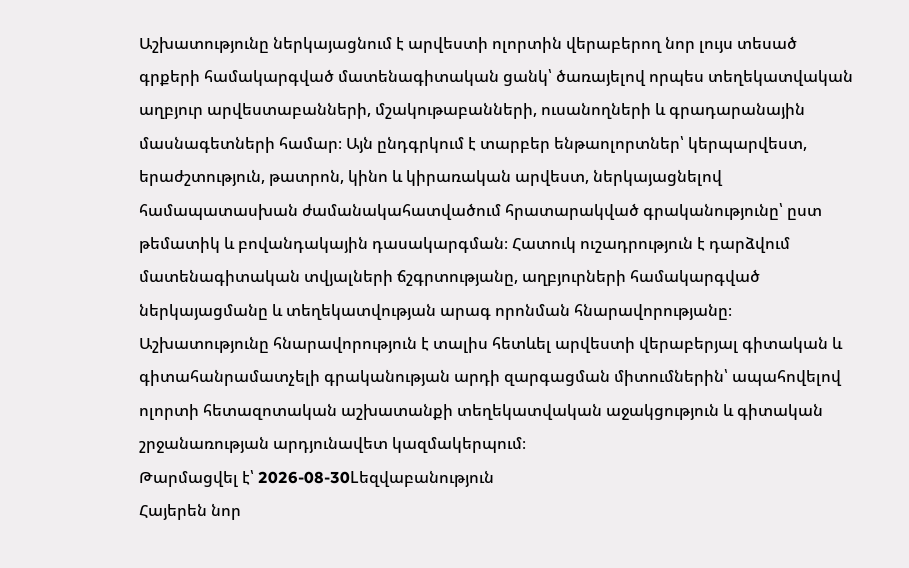Աշխատությունը ներկայացնում է արվեստի ոլորտին վերաբերող նոր լույս տեսած գրքերի համակարգված մատենագիտական ցանկ՝ ծառայելով որպես տեղեկատվական աղբյուր արվեստաբանների, մշակութաբանների, ուսանողների և գրադարանային մասնագետների համար։ Այն ընդգրկում է տարբեր ենթաոլորտներ՝ կերպարվեստ, երաժշտություն, թատրոն, կինո և կիրառական արվեստ, ներկայացնելով համապատասխան ժամանակահատվածում հրատարակված գրականությունը՝ ըստ թեմատիկ և բովանդակային դասակարգման։ Հատուկ ուշադրություն է դարձվում մատենագիտական տվյալների ճշգրտությանը, աղբյուրների համակարգված ներկայացմանը և տեղեկատվության արագ որոնման հնարավորությանը։ Աշխատությունը հնարավորություն է տալիս հետևել արվեստի վերաբերյալ գիտական և գիտահանրամատչելի գրականության արդի զարգացման միտումներին՝ ապահովելով ոլորտի հետազոտական աշխատանքի տեղեկատվական աջակցություն և գիտական շրջանառության արդյունավետ կազմակերպում։
Թարմացվել է՝ 2026-08-30Lեզվաբանություն
Հայերեն նոր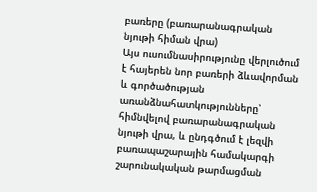բառերը (բառարանագրական նյութի հիման վրա)
Այս ուսումնասիրությունը վերլուծում է հայերեն նոր բառերի ձևավորման և գործածության առանձնահատկությունները՝ հիմնվելով բառարանագրական նյութի վրա, և ընդգծում է լեզվի բառապաշարային համակարգի շարունակական թարմացման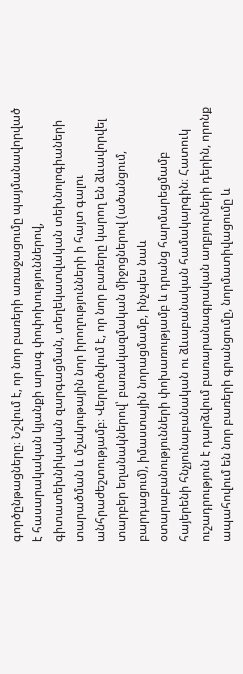գործընթացները։ Նշվում է, որ նոր բառերի առաջացումը պայմանավորված է հասարակական կյանքի արագ փոփոխություններով, գիտատեխնիկական զարգացման, տեղեկատվական տեխնոլոգիաների տարածման և մշակութային նոր իրողությունների ի հայտ գալու անհրաժեշտությամբ։ Վերլուծվում է, որ նոր բառերը կարող են ձևավորվել տարբեր եղանակներով՝ բառակազմական միջոցներով (ածանցում, բարդացում), իմաստային նորացմամբ, ինչպես նաև օտարաբանությունների փոխառությամբ և դրանց հարմարեցմամբ հայերենի հնչյունաբանական ու ձևաբանական համակարգին։ Հատուկ ուշադրություն է դարձվում բառարանագրական աղբյուրների դերին, որոնք ապահովում են նոր բառերի գրանցումը, նորմատիվացումը և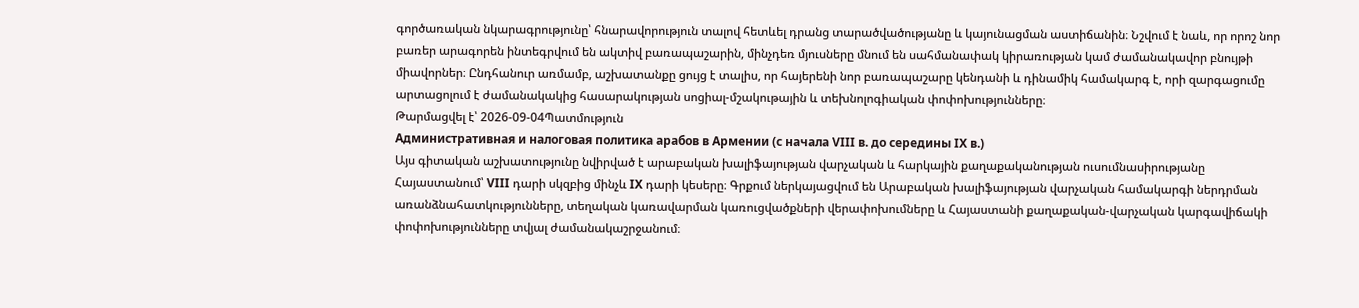գործառական նկարագրությունը՝ հնարավորություն տալով հետևել դրանց տարածվածությանը և կայունացման աստիճանին։ Նշվում է նաև, որ որոշ նոր բառեր արագորեն ինտեգրվում են ակտիվ բառապաշարին, մինչդեռ մյուսները մնում են սահմանափակ կիրառության կամ ժամանակավոր բնույթի միավորներ։ Ընդհանուր առմամբ, աշխատանքը ցույց է տալիս, որ հայերենի նոր բառապաշարը կենդանի և դինամիկ համակարգ է, որի զարգացումը արտացոլում է ժամանակակից հասարակության սոցիալ-մշակութային և տեխնոլոգիական փոփոխությունները։
Թարմացվել է՝ 2026-09-04Պատմություն
Административная и налоговая политика арабов в Армении (с начала VIII в. до середины IX в.)
Այս գիտական աշխատությունը նվիրված է արաբական խալիֆայության վարչական և հարկային քաղաքականության ուսումնասիրությանը Հայաստանում՝ VIII դարի սկզբից մինչև IX դարի կեսերը։ Գրքում ներկայացվում են Արաբական խալիֆայության վարչական համակարգի ներդրման առանձնահատկությունները, տեղական կառավարման կառուցվածքների վերափոխումները և Հայաստանի քաղաքական-վարչական կարգավիճակի փոփոխությունները տվյալ ժամանակաշրջանում։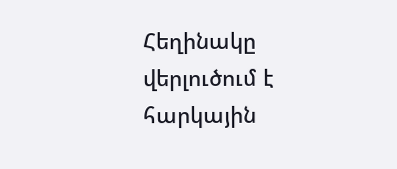Հեղինակը վերլուծում է հարկային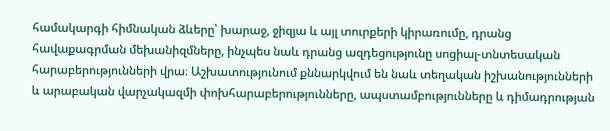համակարգի հիմնական ձևերը՝ խարաջ, ջիզյա և այլ տուրքերի կիրառումը, դրանց հավաքագրման մեխանիզմները, ինչպես նաև դրանց ազդեցությունը սոցիալ-տնտեսական հարաբերությունների վրա։ Աշխատությունում քննարկվում են նաև տեղական իշխանությունների և արաբական վարչակազմի փոխհարաբերությունները, ապստամբությունները և դիմադրության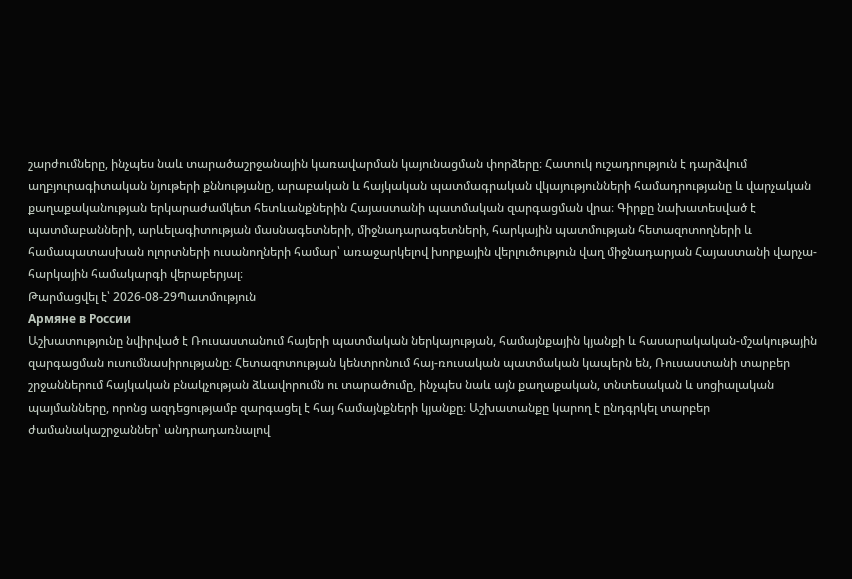շարժումները, ինչպես նաև տարածաշրջանային կառավարման կայունացման փորձերը։ Հատուկ ուշադրություն է դարձվում աղբյուրագիտական նյութերի քննությանը, արաբական և հայկական պատմագրական վկայությունների համադրությանը և վարչական քաղաքականության երկարաժամկետ հետևանքներին Հայաստանի պատմական զարգացման վրա։ Գիրքը նախատեսված է պատմաբանների, արևելագիտության մասնագետների, միջնադարագետների, հարկային պատմության հետազոտողների և համապատասխան ոլորտների ուսանողների համար՝ առաջարկելով խորքային վերլուծություն վաղ միջնադարյան Հայաստանի վարչա-հարկային համակարգի վերաբերյալ։
Թարմացվել է՝ 2026-08-29Պատմություն
Армяне в России
Աշխատությունը նվիրված է Ռուսաստանում հայերի պատմական ներկայության, համայնքային կյանքի և հասարակական-մշակութային զարգացման ուսումնասիրությանը։ Հետազոտության կենտրոնում հայ-ռուսական պատմական կապերն են, Ռուսաստանի տարբեր շրջաններում հայկական բնակչության ձևավորումն ու տարածումը, ինչպես նաև այն քաղաքական, տնտեսական և սոցիալական պայմանները, որոնց ազդեցությամբ զարգացել է հայ համայնքների կյանքը։ Աշխատանքը կարող է ընդգրկել տարբեր ժամանակաշրջաններ՝ անդրադառնալով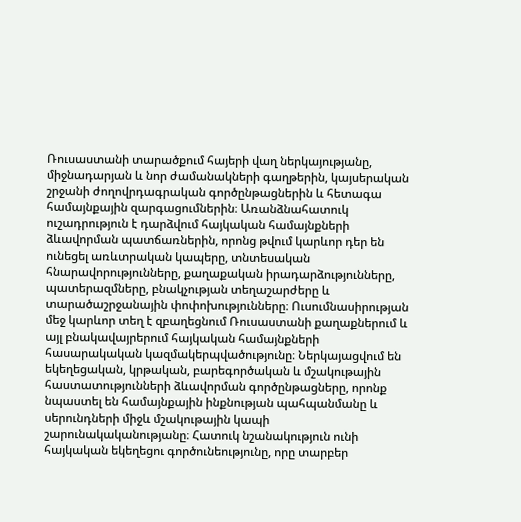Ռուսաստանի տարածքում հայերի վաղ ներկայությանը, միջնադարյան և նոր ժամանակների գաղթերին, կայսերական շրջանի ժողովրդագրական գործընթացներին և հետագա համայնքային զարգացումներին։ Առանձնահատուկ ուշադրություն է դարձվում հայկական համայնքների ձևավորման պատճառներին, որոնց թվում կարևոր դեր են ունեցել առևտրական կապերը, տնտեսական հնարավորությունները, քաղաքական իրադարձությունները, պատերազմները, բնակչության տեղաշարժերը և տարածաշրջանային փոփոխությունները։ Ուսումնասիրության մեջ կարևոր տեղ է զբաղեցնում Ռուսաստանի քաղաքներում և այլ բնակավայրերում հայկական համայնքների հասարակական կազմակերպվածությունը։ Ներկայացվում են եկեղեցական, կրթական, բարեգործական և մշակութային հաստատությունների ձևավորման գործընթացները, որոնք նպաստել են համայնքային ինքնության պահպանմանը և սերունդների միջև մշակութային կապի շարունակականությանը։ Հատուկ նշանակություն ունի հայկական եկեղեցու գործունեությունը, որը տարբեր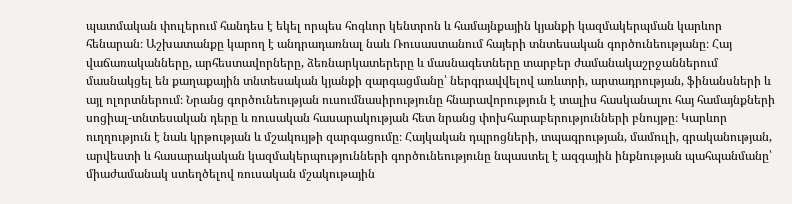պատմական փուլերում հանդես է եկել որպես հոգևոր կենտրոն և համայնքային կյանքի կազմակերպման կարևոր հենարան։ Աշխատանքը կարող է անդրադառնալ նաև Ռուսաստանում հայերի տնտեսական գործունեությանը։ Հայ վաճառականները, արհեստավորները, ձեռնարկատերերը և մասնագետները տարբեր ժամանակաշրջաններում մասնակցել են քաղաքային տնտեսական կյանքի զարգացմանը՝ ներգրավվելով առևտրի, արտադրության, ֆինանսների և այլ ոլորտներում։ Նրանց գործունեության ուսումնասիրությունը հնարավորություն է տալիս հասկանալու հայ համայնքների սոցիալ-տնտեսական դերը և ռուսական հասարակության հետ նրանց փոխհարաբերությունների բնույթը։ Կարևոր ուղղություն է նաև կրթության և մշակույթի զարգացումը։ Հայկական դպրոցների, տպագրության, մամուլի, գրականության, արվեստի և հասարակական կազմակերպությունների գործունեությունը նպաստել է ազգային ինքնության պահպանմանը՝ միաժամանակ ստեղծելով ռուսական մշակութային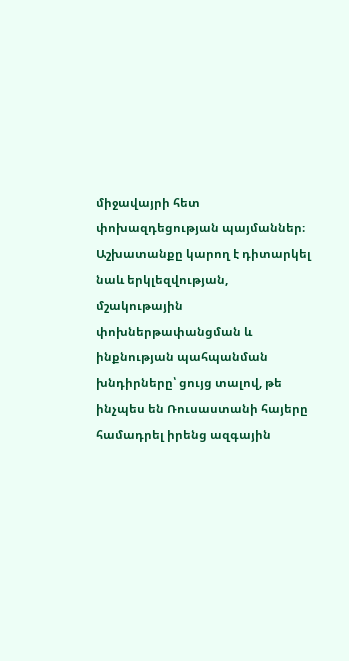միջավայրի հետ փոխազդեցության պայմաններ։ Աշխատանքը կարող է դիտարկել նաև երկլեզվության, մշակութային փոխներթափանցման և ինքնության պահպանման խնդիրները՝ ցույց տալով, թե ինչպես են Ռուսաստանի հայերը համադրել իրենց ազգային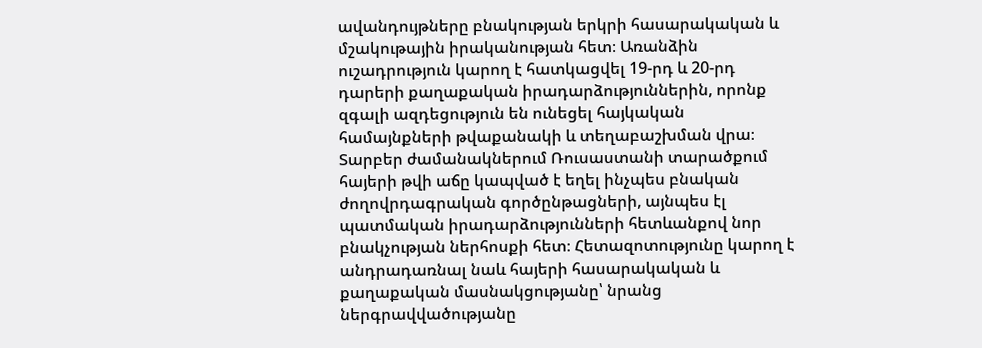ավանդույթները բնակության երկրի հասարակական և մշակութային իրականության հետ։ Առանձին ուշադրություն կարող է հատկացվել 19-րդ և 20-րդ դարերի քաղաքական իրադարձություններին, որոնք զգալի ազդեցություն են ունեցել հայկական համայնքների թվաքանակի և տեղաբաշխման վրա։ Տարբեր ժամանակներում Ռուսաստանի տարածքում հայերի թվի աճը կապված է եղել ինչպես բնական ժողովրդագրական գործընթացների, այնպես էլ պատմական իրադարձությունների հետևանքով նոր բնակչության ներհոսքի հետ։ Հետազոտությունը կարող է անդրադառնալ նաև հայերի հասարակական և քաղաքական մասնակցությանը՝ նրանց ներգրավվածությանը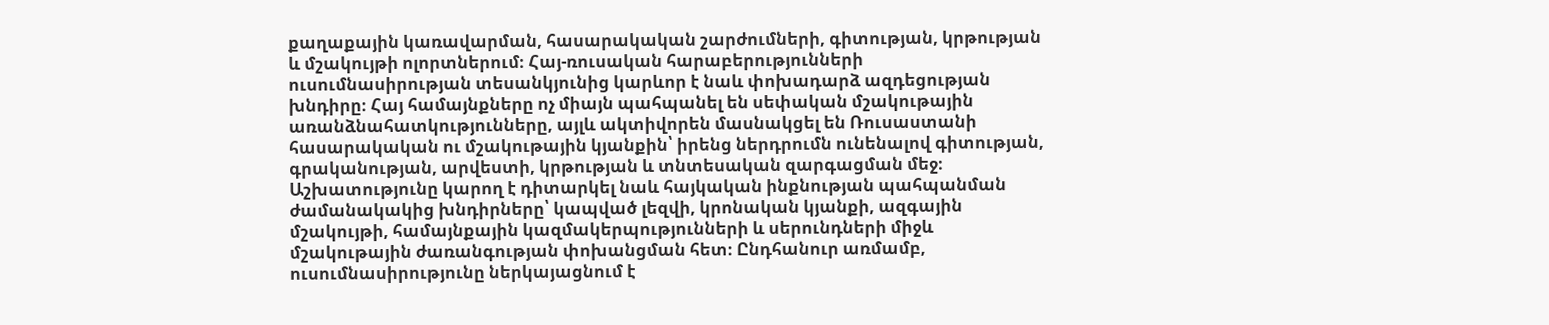քաղաքային կառավարման, հասարակական շարժումների, գիտության, կրթության և մշակույթի ոլորտներում։ Հայ-ռուսական հարաբերությունների ուսումնասիրության տեսանկյունից կարևոր է նաև փոխադարձ ազդեցության խնդիրը։ Հայ համայնքները ոչ միայն պահպանել են սեփական մշակութային առանձնահատկությունները, այլև ակտիվորեն մասնակցել են Ռուսաստանի հասարակական ու մշակութային կյանքին՝ իրենց ներդրումն ունենալով գիտության, գրականության, արվեստի, կրթության և տնտեսական զարգացման մեջ։ Աշխատությունը կարող է դիտարկել նաև հայկական ինքնության պահպանման ժամանակակից խնդիրները՝ կապված լեզվի, կրոնական կյանքի, ազգային մշակույթի, համայնքային կազմակերպությունների և սերունդների միջև մշակութային ժառանգության փոխանցման հետ։ Ընդհանուր առմամբ, ուսումնասիրությունը ներկայացնում է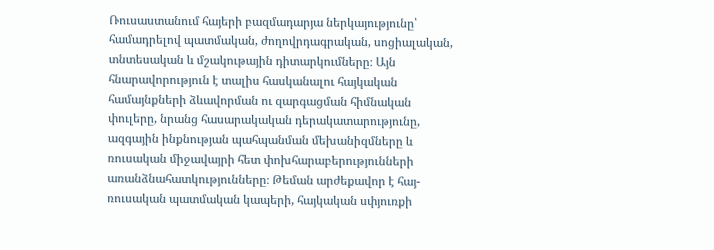Ռուսաստանում հայերի բազմադարյա ներկայությունը՝ համադրելով պատմական, ժողովրդագրական, սոցիալական, տնտեսական և մշակութային դիտարկումները։ Այն հնարավորություն է տալիս հասկանալու հայկական համայնքների ձևավորման ու զարգացման հիմնական փուլերը, նրանց հասարակական դերակատարությունը, ազգային ինքնության պահպանման մեխանիզմները և ռուսական միջավայրի հետ փոխհարաբերությունների առանձնահատկությունները։ Թեման արժեքավոր է հայ-ռուսական պատմական կապերի, հայկական սփյուռքի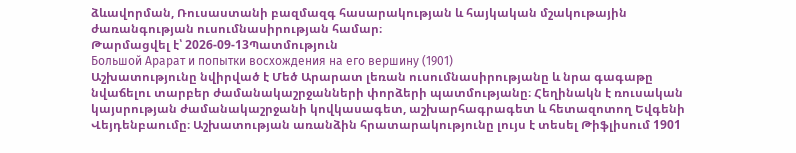ձևավորման, Ռուսաստանի բազմազգ հասարակության և հայկական մշակութային ժառանգության ուսումնասիրության համար։
Թարմացվել է՝ 2026-09-13Պատմություն
Большой Арарат и попытки восхождения на его вершину (1901)
Աշխատությունը նվիրված է Մեծ Արարատ լեռան ուսումնասիրությանը և նրա գագաթը նվաճելու տարբեր ժամանակաշրջանների փորձերի պատմությանը։ Հեղինակն է ռուսական կայսրության ժամանակաշրջանի կովկասագետ, աշխարհագրագետ և հետազոտող Եվգենի Վեյդենբաումը։ Աշխատության առանձին հրատարակությունը լույս է տեսել Թիֆլիսում 1901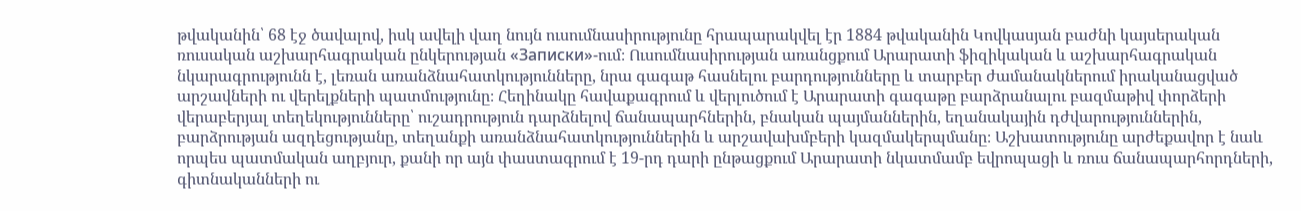թվականին՝ 68 էջ ծավալով, իսկ ավելի վաղ նույն ուսումնասիրությունը հրապարակվել էր 1884 թվականին Կովկասյան բաժնի կայսերական ռուսական աշխարհագրական ընկերության «Записки»-ում։ Ուսումնասիրության առանցքում Արարատի ֆիզիկական և աշխարհագրական նկարագրությունն է, լեռան առանձնահատկությունները, նրա գագաթ հասնելու բարդությունները և տարբեր ժամանակներում իրականացված արշավների ու վերելքների պատմությունը։ Հեղինակը հավաքագրում և վերլուծում է Արարատի գագաթը բարձրանալու բազմաթիվ փորձերի վերաբերյալ տեղեկությունները՝ ուշադրություն դարձնելով ճանապարհներին, բնական պայմաններին, եղանակային դժվարություններին, բարձրության ազդեցությանը, տեղանքի առանձնահատկություններին և արշավախմբերի կազմակերպմանը։ Աշխատությունը արժեքավոր է նաև որպես պատմական աղբյուր, քանի որ այն փաստագրում է 19-րդ դարի ընթացքում Արարատի նկատմամբ եվրոպացի և ռուս ճանապարհորդների, գիտնականների ու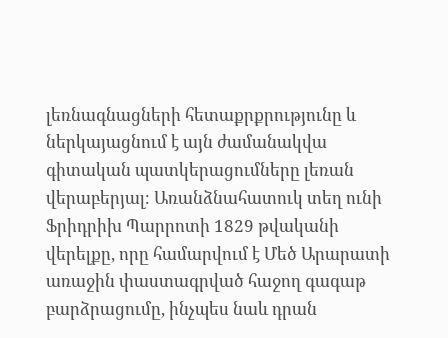լեռնագնացների հետաքրքրությունը և ներկայացնում է այն ժամանակվա գիտական պատկերացումները լեռան վերաբերյալ։ Առանձնահատուկ տեղ ունի Ֆրիդրիխ Պարրոտի 1829 թվականի վերելքը, որը համարվում է Մեծ Արարատի առաջին փաստագրված հաջող գագաթ բարձրացումը, ինչպես նաև դրան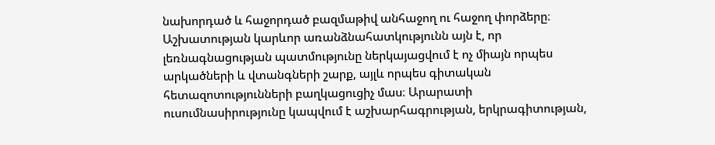նախորդած և հաջորդած բազմաթիվ անհաջող ու հաջող փորձերը։ Աշխատության կարևոր առանձնահատկությունն այն է, որ լեռնագնացության պատմությունը ներկայացվում է ոչ միայն որպես արկածների և վտանգների շարք, այլև որպես գիտական հետազոտությունների բաղկացուցիչ մաս։ Արարատի ուսումնասիրությունը կապվում է աշխարհագրության, երկրագիտության,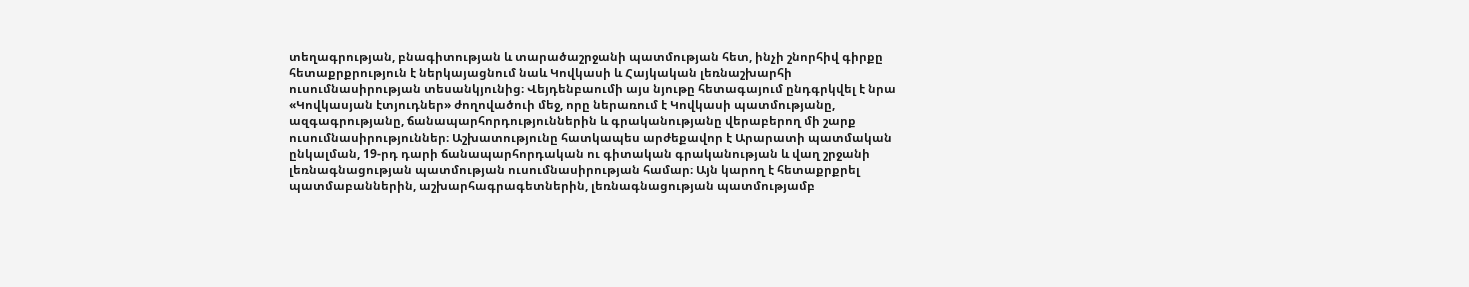տեղագրության, բնագիտության և տարածաշրջանի պատմության հետ, ինչի շնորհիվ գիրքը հետաքրքրություն է ներկայացնում նաև Կովկասի և Հայկական լեռնաշխարհի ուսումնասիրության տեսանկյունից։ Վեյդենբաումի այս նյութը հետագայում ընդգրկվել է նրա «Կովկասյան էտյուդներ» ժողովածուի մեջ, որը ներառում է Կովկասի պատմությանը, ազգագրությանը, ճանապարհորդություններին և գրականությանը վերաբերող մի շարք ուսումնասիրություններ։ Աշխատությունը հատկապես արժեքավոր է Արարատի պատմական ընկալման, 19-րդ դարի ճանապարհորդական ու գիտական գրականության և վաղ շրջանի լեռնագնացության պատմության ուսումնասիրության համար։ Այն կարող է հետաքրքրել պատմաբաններին, աշխարհագրագետներին, լեռնագնացության պատմությամբ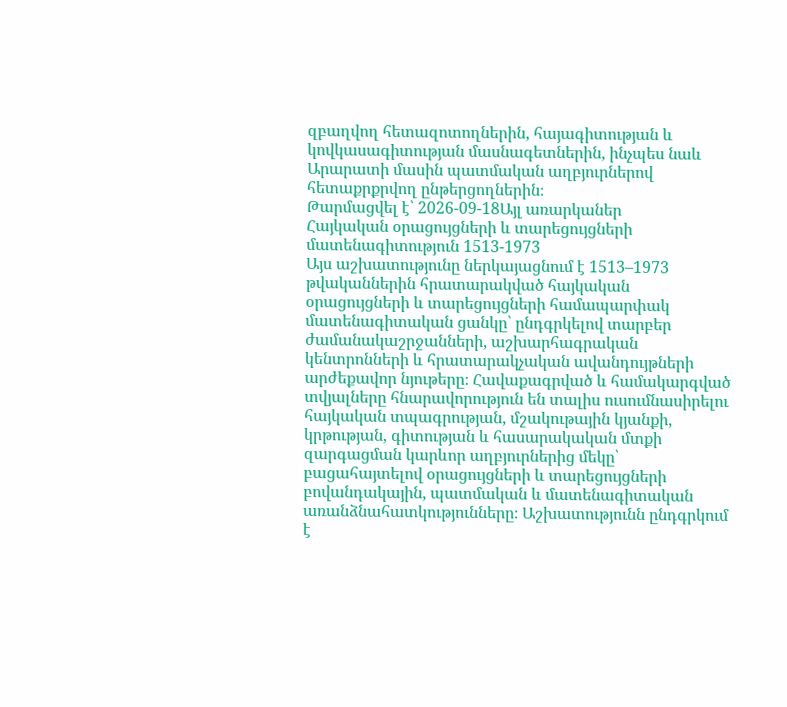զբաղվող հետազոտողներին, հայագիտության և կովկասագիտության մասնագետներին, ինչպես նաև Արարատի մասին պատմական աղբյուրներով հետաքրքրվող ընթերցողներին։
Թարմացվել է՝ 2026-09-18Այլ առարկաներ
Հայկական օրացույցների և տարեցույցների մատենագիտություն 1513-1973
Այս աշխատությունը ներկայացնում է 1513–1973 թվականներին հրատարակված հայկական օրացույցների և տարեցույցների համապարփակ մատենագիտական ցանկը՝ ընդգրկելով տարբեր ժամանակաշրջանների, աշխարհագրական կենտրոնների և հրատարակչական ավանդույթների արժեքավոր նյութերը։ Հավաքագրված և համակարգված տվյալները հնարավորություն են տալիս ուսումնասիրելու հայկական տպագրության, մշակութային կյանքի, կրթության, գիտության և հասարակական մտքի զարգացման կարևոր աղբյուրներից մեկը՝ բացահայտելով օրացույցների և տարեցույցների բովանդակային, պատմական և մատենագիտական առանձնահատկությունները։ Աշխատությունն ընդգրկում է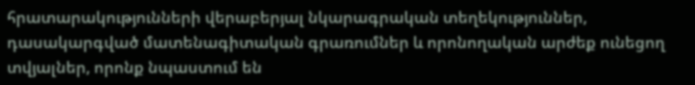հրատարակությունների վերաբերյալ նկարագրական տեղեկություններ, դասակարգված մատենագիտական գրառումներ և որոնողական արժեք ունեցող տվյալներ, որոնք նպաստում են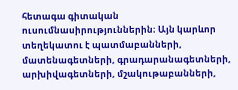հետագա գիտական ուսումնասիրություններին։ Այն կարևոր տեղեկատու է պատմաբանների, մատենագետների, գրադարանագետների, արխիվագետների, մշակութաբանների,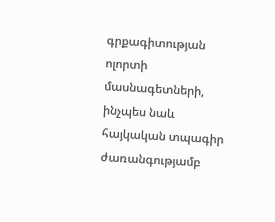գրքագիտության ոլորտի մասնագետների, ինչպես նաև հայկական տպագիր ժառանգությամբ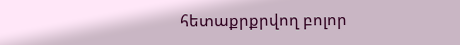հետաքրքրվող բոլոր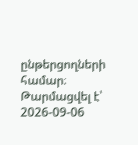ընթերցողների համար։
Թարմացվել է՝ 2026-09-06